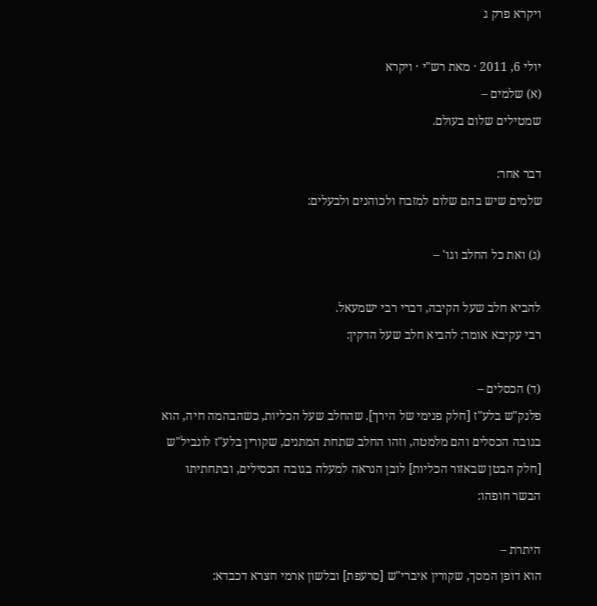ויקרא פרק ג

יולי 6, 2011 · מאת רש"י · ויקרא
(א) שלמים –
שמטילים שלום בעולם.

דבר אחר:
שלמים שיש בהם שלום למזבח ולכוהנים ולבעלים:

(ג) ואת כל החלב וגו' –

להביא חלב שעל הקיבה, דברי רבי ישמעאל.
רבי עקיבא אומר: להביא חלב שעל הדקין:

(ד) הכסלים –
פלנק"ש בלע"ז [חלק פנימי של הירך]. שהחלב שעל הכליות, כשהבהמה חיה, הוא בגובה הכסלים והם מלמטה, וזהו החלב שתחת המתנים, שקורין בלע"ז לונביל"ש [חלק הבטן שבאזור הכליות] לובן הנראה למעלה בגובה הכסילים, ובתחתיתו הבשר חופהו:

היתרת –
הוא דופן המסך, שקורין איברי"ש [סרעפת] ובלשון ארמי חצרא דכבדא: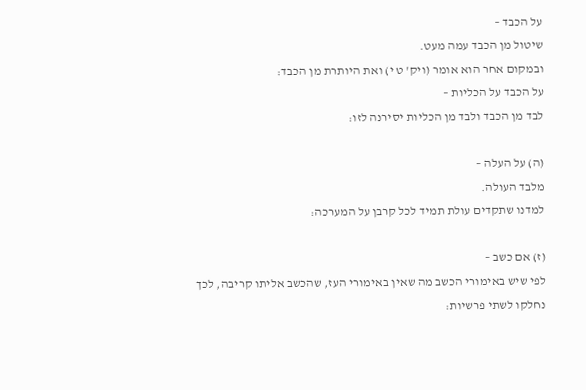על הכבד –
שיטול מן הכבד עמה מעט.
ובמקום אחר הוא אומר (ויק' ט י) ואת היותרת מן הכבד:
על הכבד על הכליות –
לבד מן הכבד ולבד מן הכליות יסירנה לזו:

(ה) על העלה –
מלבד העולה.
למדנו שתקדים עולת תמיד לכל קרבן על המערכה:

(ז) אם כשב –
לפי שיש באימורי הכשב מה שאין באימורי העז, שהכשב אליתו קריבה, לכך נחלקו לשתי פרשיות: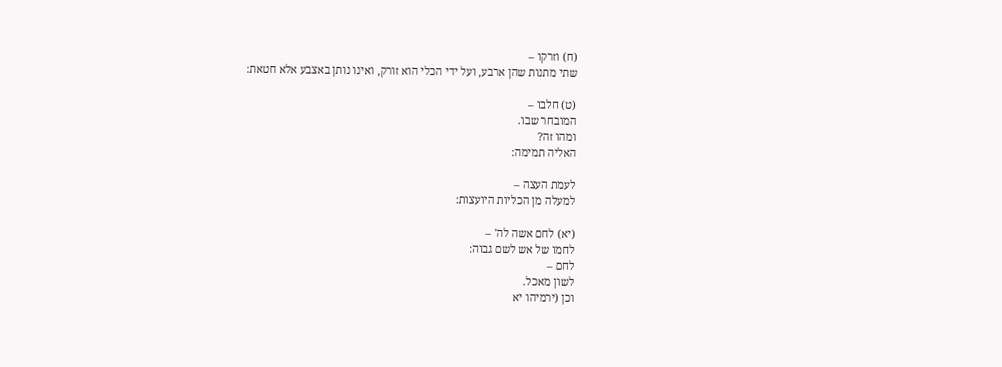(ח) וזרקו –
שתי מתנות שהן ארבע, ועל ידי הכלי הוא זורק, ואינו נותן באצבע אלא חטאת:

(ט) חלבו –
המובחר שבו.
ומהו זה?
האליה תמימה:

לעמת העצה –
למעלה מן הכליות היועצות:

(יא) לחם אשה לה' –
לחמו של אש לשם גבוה:
לחם –
לשון מאכל.
וכן (ירמיהו יא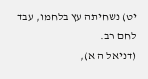יט) נשחיתה עץ בלחמו, עבד לחם רב.
(דניאל ה א),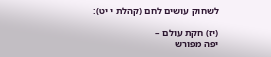לשחוק עושים לחם (קהלת י יט):

(יז) חקת עולם –
יפה מפורש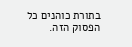בתורת כוהנים כל הפסוק הזה.